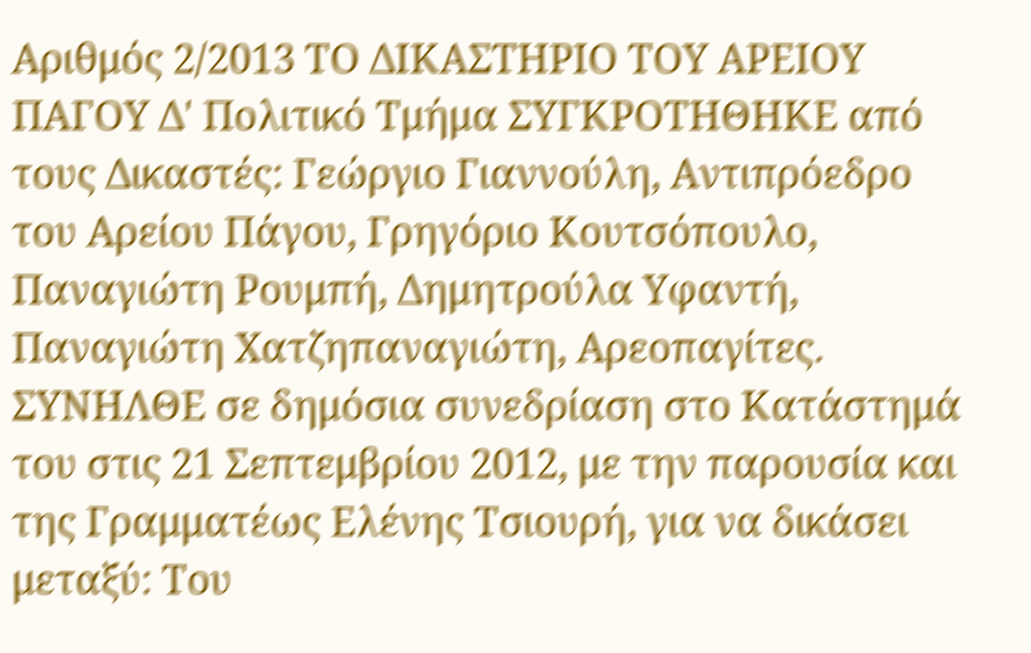Αριθμός 2/2013 ΤΟ ΔΙΚΑΣΤΗΡΙΟ ΤΟΥ ΑΡΕΙΟΥ ΠΑΓΟΥ Δ' Πολιτικό Τμήμα ΣΥΓΚΡΟΤΗΘΗΚΕ από τους Δικαστές: Γεώργιο Γιαννούλη, Αντιπρόεδρο του Αρείου Πάγου, Γρηγόριο Κουτσόπουλο, Παναγιώτη Ρουμπή, Δημητρούλα Υφαντή, Παναγιώτη Χατζηπαναγιώτη, Αρεοπαγίτες. ΣΥΝΗΛΘΕ σε δημόσια συνεδρίαση στο Κατάστημά του στις 21 Σεπτεμβρίου 2012, με την παρουσία και της Γραμματέως Ελένης Τσιουρή, για να δικάσει μεταξύ: Του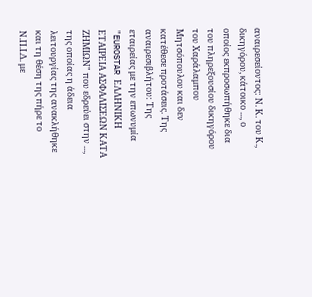αναιρεσείοντος: Ν. Κ. του Κ., δικηγόρου, κάτοικο ..., ο οποίος εκπροσωπήθηκε δια του πληρεξουσίου δικηγόρου του Χαράλαμπου Μητσόπουλου και δεν κατέθεσε προτάσεις. Της αναιρεσιβλήτου: Της εταιρείας με την επωνυμία "EUROSTAR ΕΛΛΗΝΙΚΗ ΕΤΑΙΡΕΙΑ ΑΣΦΑΛΙΣΕΩΝ ΚΑΤΑ ΖΗΜΙΩΝ" που εδρεύει στην ..., της οποίας η άδεια λειτουργίας της ανακλήθηκε και τη θέση της πήρε το Ν.Π.Ι.Δ. με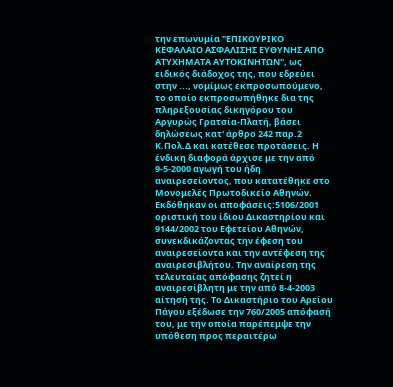την επωνυμία "ΕΠΙΚΟΥΡΙΚΟ ΚΕΦΑΛΑΙΟ ΑΣΦΑΛΙΣΗΣ ΕΥΘΥΝΗΣ ΑΠΟ ΑΤΥΧΗΜΑΤΑ ΑΥΤΟΚΙΝΗΤΩΝ", ως ειδικός διάδοχος της, που εδρεύει στην ..., νομίμως εκπροσωπούμενο, το οποίο εκπροσωπήθηκε δια της πληρεξουσίας δικηγόρου του Αργυρώς Γρατσία-Πλατή, βάσει δηλώσεως κατ' άρθρο 242 παρ.2 Κ.Πολ.Δ και κατέθεσε προτάσεις. Η ένδικη διαφορά άρχισε με την από 9-5-2000 αγωγή του ήδη αναιρεσείοντος, που κατατέθηκε στο Μονομελές Πρωτοδικείο Αθηνών. Εκδόθηκαν οι αποφάσεις:5106/2001 οριστική του ίδιου Δικαστηρίου και 9144/2002 του Εφετείου Αθηνών, συνεκδικάζοντας την έφεση του αναιρεσείοντα και την αντέφεση της αναιρεσιβλήτου. Την αναίρεση της τελευταίας απόφασης ζητεί η αναιρεσίβλητη με την από 8-4-2003 αίτησή της. Το Δικαστήριο του Αρείου Πάγου εξέδωσε την 760/2005 απόφασή του, με την οποία παρέπεμψε την υπόθεση προς περαιτέρω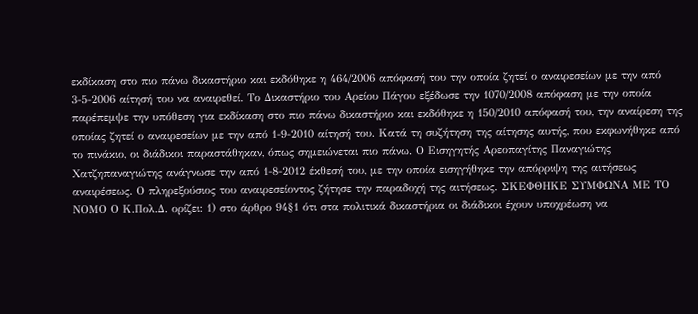εκδίκαση στο πιο πάνω δικαστήριο και εκδόθηκε η 464/2006 απόφασή του την οποία ζητεί ο αναιρεσείων με την από 3-5-2006 αίτησή του να αναιρεθεί. Το Δικαστήριο του Αρείου Πάγου εξέδωσε την 1070/2008 απόφαση με την οποία παρέπεμψε την υπόθεση για εκδίκαση στο πιο πάνω δικαστήριο και εκδόθηκε η 150/2010 απόφασή του, την αναίρεση της οποίας ζητεί ο αναιρεσείων με την από 1-9-2010 αίτησή του. Κατά τη συζήτηση της αίτησης αυτής, που εκφωνήθηκε από το πινάκιο, οι διάδικοι παραστάθηκαν, όπως σημειώνεται πιο πάνω. Ο Εισηγητής Αρεοπαγίτης Παναγιώτης Χατζηπαναγιώτης ανάγνωσε την από 1-8-2012 έκθεσή του, με την οποία εισηγήθηκε την απόρριψη της αιτήσεως αναιρέσεως. Ο πληρεξούσιος του αναιρεσείοντος ζήτησε την παραδοχή της αιτήσεως. ΣΚΕΦΘΗΚΕ ΣΥΜΦΩΝΑ ΜΕ ΤΟ ΝΟΜΟ Ο Κ.Πολ.Δ. ορίζει: 1) στο άρθρο 94§1 ότι στα πολιτικά δικαστήρια οι διάδικοι έχουν υποχρέωση να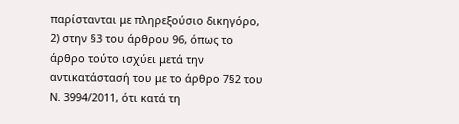παρίστανται με πληρεξούσιο δικηγόρο, 2) στην §3 του άρθρου 96, όπως το άρθρο τούτο ισχύει μετά την αντικατάστασή του με το άρθρο 7§2 του Ν. 3994/2011, ότι κατά τη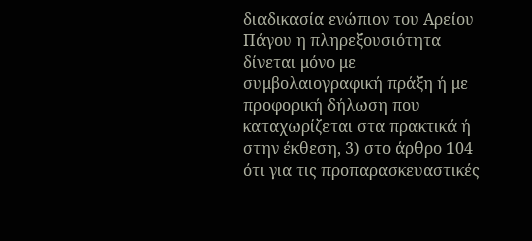διαδικασία ενώπιον του Αρείου Πάγου η πληρεξουσιότητα δίνεται μόνο με συμβολαιογραφική πράξη ή με προφορική δήλωση που καταχωρίζεται στα πρακτικά ή στην έκθεση, 3) στο άρθρο 104 ότι για τις προπαρασκευαστικές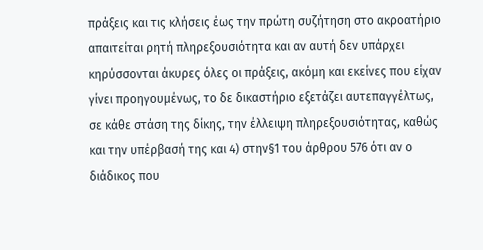πράξεις και τις κλήσεις έως την πρώτη συζήτηση στο ακροατήριο απαιτείται ρητή πληρεξουσιότητα και αν αυτή δεν υπάρχει κηρύσσονται άκυρες όλες οι πράξεις, ακόμη και εκείνες που είχαν γίνει προηγουμένως, το δε δικαστήριο εξετάζει αυτεπαγγέλτως, σε κάθε στάση της δίκης, την έλλειψη πληρεξουσιότητας, καθώς και την υπέρβασή της και 4) στην§1 του άρθρου 576 ότι αν ο διάδικος που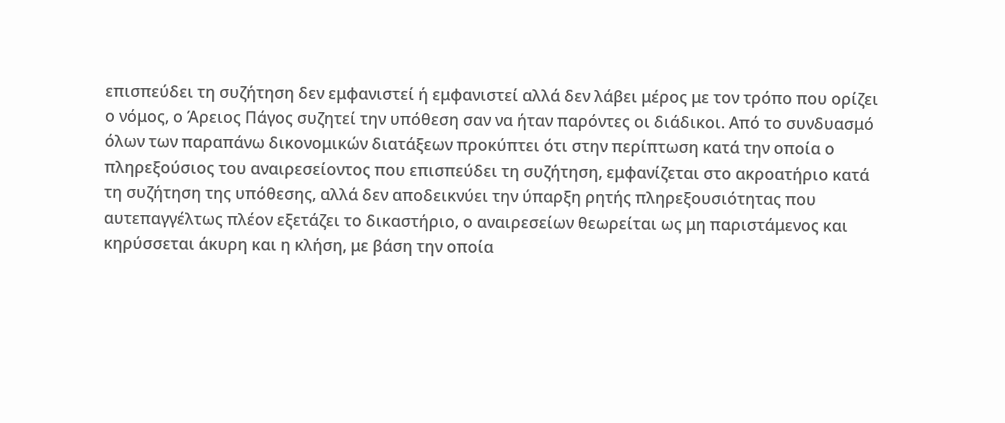επισπεύδει τη συζήτηση δεν εμφανιστεί ή εμφανιστεί αλλά δεν λάβει μέρος με τον τρόπο που ορίζει ο νόμος, ο Άρειος Πάγος συζητεί την υπόθεση σαν να ήταν παρόντες οι διάδικοι. Από το συνδυασμό όλων των παραπάνω δικονομικών διατάξεων προκύπτει ότι στην περίπτωση κατά την οποία ο πληρεξούσιος του αναιρεσείοντος που επισπεύδει τη συζήτηση, εμφανίζεται στο ακροατήριο κατά τη συζήτηση της υπόθεσης, αλλά δεν αποδεικνύει την ύπαρξη ρητής πληρεξουσιότητας που αυτεπαγγέλτως πλέον εξετάζει το δικαστήριο, ο αναιρεσείων θεωρείται ως μη παριστάμενος και κηρύσσεται άκυρη και η κλήση, με βάση την οποία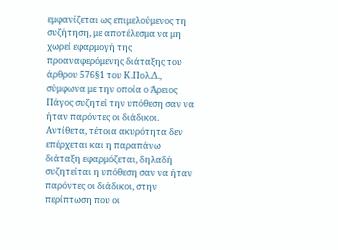εμφανίζεται ως επιμελούμενος τη συζήτηση, με αποτέλεσμα να μη χωρεί εφαρμογή της προαναφερόμενης διάταξης του άρθρου 576§1 του Κ.Πολ.Δ., σύμφωνα με την οποία ο Άρειος Πάγος συζητεί την υπόθεση σαν να ήταν παρόντες οι διάδικοι. Αντίθετα, τέτοια ακυρότητα δεν επέρχεται και η παραπάνω διάταξη εφαρμόζεται, δηλαδή συζητείται η υπόθεση σαν να ήταν παρόντες οι διάδικοι, στην περίπτωση που οι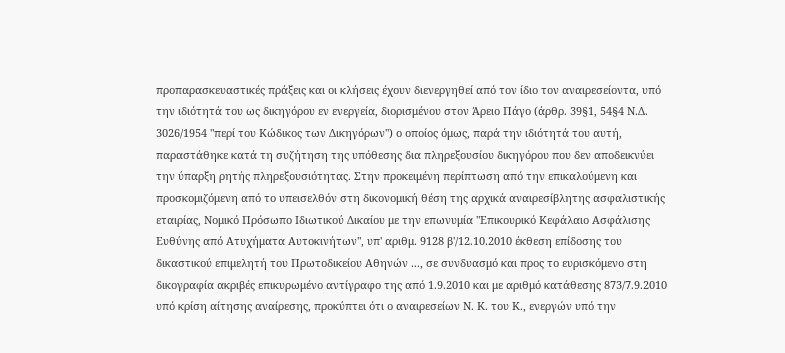προπαρασκευαστικές πράξεις και οι κλήσεις έχουν διενεργηθεί από τον ίδιο τον αναιρεσείοντα, υπό την ιδιότητά του ως δικηγόρου εν ενεργεία, διορισμένου στον Άρειο Πάγο (άρθρ. 39§1, 54§4 Ν.Δ. 3026/1954 "περί του Κώδικος των Δικηγόρων") ο οποίος όμως, παρά την ιδιότητά του αυτή, παραστάθηκε κατά τη συζήτηση της υπόθεσης δια πληρεξουσίου δικηγόρου που δεν αποδεικνύει την ύπαρξη ρητής πληρεξουσιότητας. Στην προκειμένη περίπτωση από την επικαλούμενη και προσκομιζόμενη από το υπεισελθόν στη δικονομική θέση της αρχικά αναιρεσίβλητης ασφαλιστικής εταιρίας, Νομικό Πρόσωπο Ιδιωτικού Δικαίου με την επωνυμία "Επικουρικό Κεφάλαιο Ασφάλισης Ευθύνης από Ατυχήματα Αυτοκινήτων", υπ' αριθμ. 9128 β'/12.10.2010 έκθεση επίδοσης του δικαστικού επιμελητή του Πρωτοδικείου Αθηνών ..., σε συνδυασμό και προς το ευρισκόμενο στη δικογραφία ακριβές επικυρωμένο αντίγραφο της από 1.9.2010 και με αριθμό κατάθεσης 873/7.9.2010 υπό κρίση αίτησης αναίρεσης, προκύπτει ότι ο αναιρεσείων Ν. Κ. του Κ., ενεργών υπό την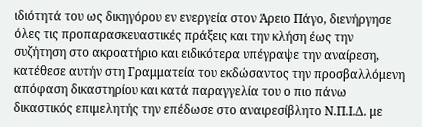ιδιότητά του ως δικηγόρου εν ενεργεία στον Άρειο Πάγο, διενήργησε όλες τις προπαρασκευαστικές πράξεις και την κλήση έως την συζήτηση στο ακροατήριο και ειδικότερα υπέγραψε την αναίρεση, κατέθεσε αυτήν στη Γραμματεία του εκδώσαντος την προσβαλλόμενη απόφαση δικαστηρίου και κατά παραγγελία του ο πιο πάνω δικαστικός επιμελητής την επέδωσε στο αναιρεσίβλητο Ν.Π.Ι.Δ. με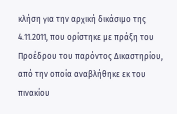κλήση για την αρχική δικάσιμο της 4.11.2011, που ορίστηκε με πράξη του Προέδρου του παρόντος Δικαστηρίου, από την οποία αναβλήθηκε εκ του πινακίου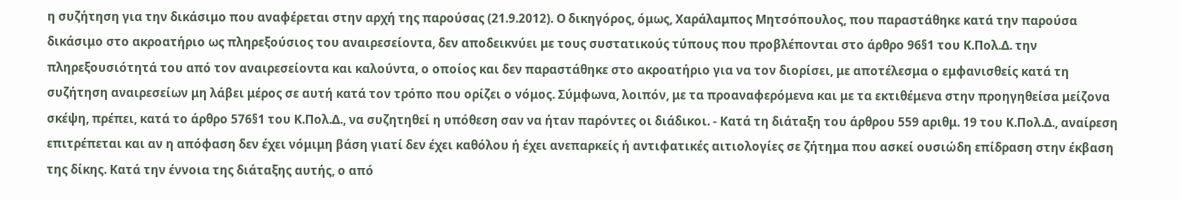η συζήτηση για την δικάσιμο που αναφέρεται στην αρχή της παρούσας (21.9.2012). Ο δικηγόρος, όμως, Χαράλαμπος Μητσόπουλος, που παραστάθηκε κατά την παρούσα δικάσιμο στο ακροατήριο ως πληρεξούσιος του αναιρεσείοντα, δεν αποδεικνύει με τους συστατικούς τύπους που προβλέπονται στο άρθρο 96§1 του Κ.Πολ.Δ. την πληρεξουσιότητά του από τον αναιρεσείοντα και καλούντα, ο οποίος και δεν παραστάθηκε στο ακροατήριο για να τον διορίσει, με αποτέλεσμα ο εμφανισθείς κατά τη συζήτηση αναιρεσείων μη λάβει μέρος σε αυτή κατά τον τρόπο που ορίζει ο νόμος. Σύμφωνα, λοιπόν, με τα προαναφερόμενα και με τα εκτιθέμενα στην προηγηθείσα μείζονα σκέψη, πρέπει, κατά το άρθρο 576§1 του Κ.Πολ.Δ., να συζητηθεί η υπόθεση σαν να ήταν παρόντες οι διάδικοι. - Κατά τη διάταξη του άρθρου 559 αριθμ. 19 του Κ.Πολ.Δ., αναίρεση επιτρέπεται και αν η απόφαση δεν έχει νόμιμη βάση γιατί δεν έχει καθόλου ή έχει ανεπαρκείς ή αντιφατικές αιτιολογίες σε ζήτημα που ασκεί ουσιώδη επίδραση στην έκβαση της δίκης. Κατά την έννοια της διάταξης αυτής, ο από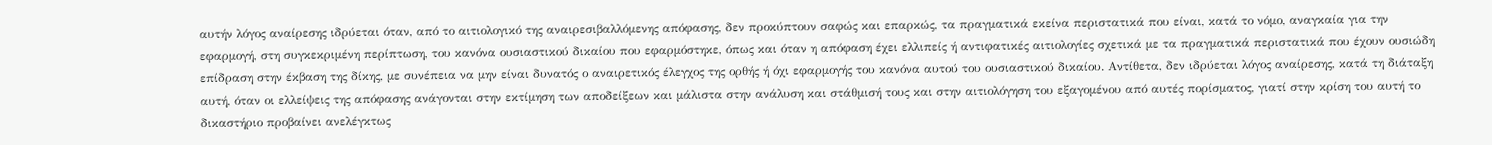αυτήν λόγος αναίρεσης ιδρύεται όταν, από το αιτιολογικό της αναιρεσιβαλλόμενης απόφασης, δεν προκύπτουν σαφώς και επαρκώς, τα πραγματικά εκείνα περιστατικά που είναι, κατά το νόμο, αναγκαία για την εφαρμογή, στη συγκεκριμένη περίπτωση, του κανόνα ουσιαστικού δικαίου που εφαρμόστηκε, όπως και όταν η απόφαση έχει ελλιπείς ή αντιφατικές αιτιολογίες σχετικά με τα πραγματικά περιστατικά που έχουν ουσιώδη επίδραση στην έκβαση της δίκης, με συνέπεια να μην είναι δυνατός ο αναιρετικός έλεγχος της ορθής ή όχι εφαρμογής του κανόνα αυτού του ουσιαστικού δικαίου. Αντίθετα, δεν ιδρύεται λόγος αναίρεσης, κατά τη διάταξη αυτή, όταν οι ελλείψεις της απόφασης ανάγονται στην εκτίμηση των αποδείξεων και μάλιστα στην ανάλυση και στάθμισή τους και στην αιτιολόγηση του εξαγομένου από αυτές πορίσματος, γιατί στην κρίση του αυτή το δικαστήριο προβαίνει ανελέγκτως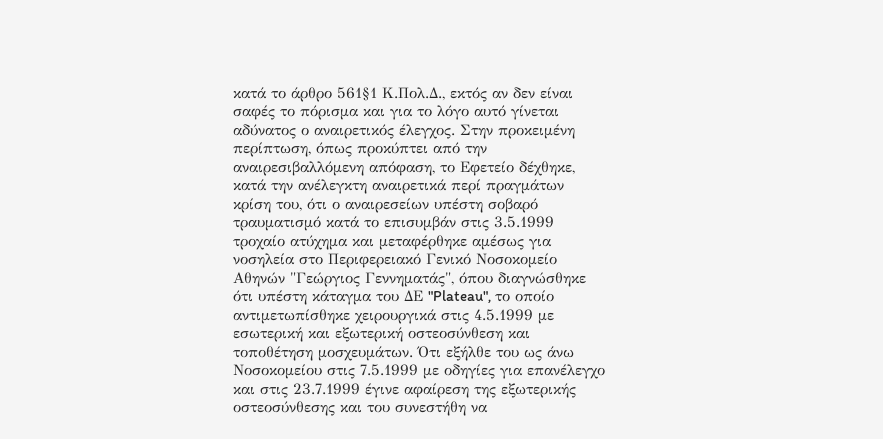κατά το άρθρο 561§1 Κ.Πολ.Δ., εκτός αν δεν είναι σαφές το πόρισμα και για το λόγο αυτό γίνεται αδύνατος ο αναιρετικός έλεγχος. Στην προκειμένη περίπτωση, όπως προκύπτει από την αναιρεσιβαλλόμενη απόφαση, το Εφετείο δέχθηκε, κατά την ανέλεγκτη αναιρετικά περί πραγμάτων κρίση του, ότι ο αναιρεσείων υπέστη σοβαρό τραυματισμό κατά το επισυμβάν στις 3.5.1999 τροχαίο ατύχημα και μεταφέρθηκε αμέσως για νοσηλεία στο Περιφερειακό Γενικό Νοσοκομείο Αθηνών "Γεώργιος Γεννηματάς", όπου διαγνώσθηκε ότι υπέστη κάταγμα του ΔΕ "Plateau", το οποίο αντιμετωπίσθηκε χειρουργικά στις 4.5.1999 με εσωτερική και εξωτερική οστεοσύνθεση και τοποθέτηση μοσχευμάτων. Ότι εξήλθε του ως άνω Νοσοκομείου στις 7.5.1999 με οδηγίες για επανέλεγχο και στις 23.7.1999 έγινε αφαίρεση της εξωτερικής οστεοσύνθεσης και του συνεστήθη να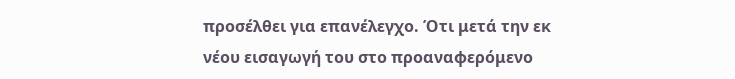προσέλθει για επανέλεγχο. Ότι μετά την εκ νέου εισαγωγή του στο προαναφερόμενο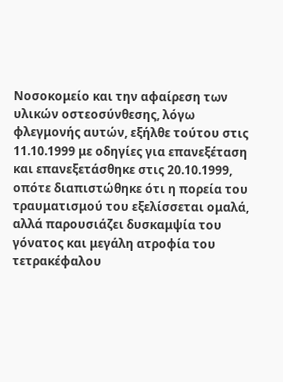Νοσοκομείο και την αφαίρεση των υλικών οστεοσύνθεσης, λόγω φλεγμονής αυτών, εξήλθε τούτου στις 11.10.1999 με οδηγίες για επανεξέταση και επανεξετάσθηκε στις 20.10.1999, οπότε διαπιστώθηκε ότι η πορεία του τραυματισμού του εξελίσσεται ομαλά, αλλά παρουσιάζει δυσκαμψία του γόνατος και μεγάλη ατροφία του τετρακέφαλου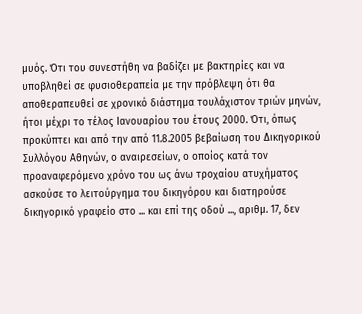μυός. Ότι του συνεστήθη να βαδίζει με βακτηρίες και να υποβληθεί σε φυσιοθεραπεία με την πρόβλεψη ότι θα αποθεραπευθεί σε χρονικό διάστημα τουλάχιστον τριών μηνών, ήτοι μέχρι το τέλος Ιανουαρίου του έτους 2000. Ότι, όπως προκύπτει και από την από 11.8.2005 βεβαίωση του Δικηγορικού Συλλόγου Αθηνών, ο αναιρεσείων, ο οποίος κατά τον προαναφερόμενο χρόνο του ως άνω τροχαίου ατυχήματος ασκούσε το λειτούργημα του δικηγόρου και διατηρούσε δικηγορικό γραφείο στο ... και επί της οδού ..., αριθμ. 17, δεν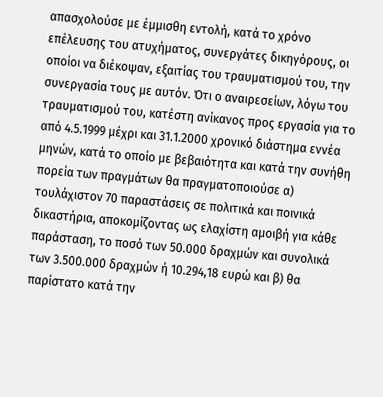απασχολούσε με έμμισθη εντολή, κατά το χρόνο επέλευσης του ατυχήματος, συνεργάτες δικηγόρους, οι οποίοι να διέκοψαν, εξαιτίας του τραυματισμού του, την συνεργασία τους με αυτόν. Ότι ο αναιρεσείων, λόγω του τραυματισμού του, κατέστη ανίκανος προς εργασία για το από 4.5.1999 μέχρι και 31.1.2000 χρονικό διάστημα εννέα μηνών, κατά το οποίο με βεβαιότητα και κατά την συνήθη πορεία των πραγμάτων θα πραγματοποιούσε α) τουλάχιστον 70 παραστάσεις σε πολιτικά και ποινικά δικαστήρια, αποκομίζοντας ως ελαχίστη αμοιβή για κάθε παράσταση, το ποσό των 50.000 δραχμών και συνολικά των 3.500.000 δραχμών ή 10.294,18 ευρώ και β) θα παρίστατο κατά την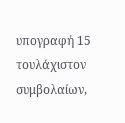υπογραφή 15 τουλάχιστον συμβολαίων,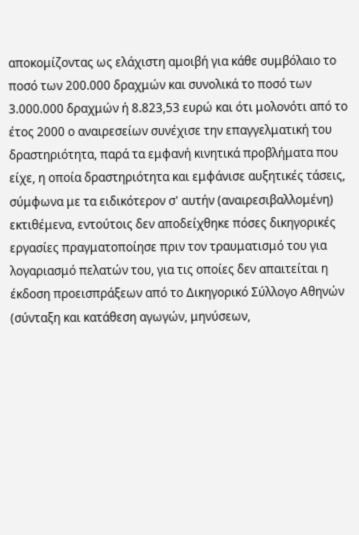αποκομίζοντας ως ελάχιστη αμοιβή για κάθε συμβόλαιο το ποσό των 200.000 δραχμών και συνολικά το ποσό των 3.000.000 δραχμών ή 8.823,53 ευρώ και ότι μολονότι από το έτος 2000 ο αναιρεσείων συνέχισε την επαγγελματική του δραστηριότητα, παρά τα εμφανή κινητικά προβλήματα που είχε, η οποία δραστηριότητα και εμφάνισε αυξητικές τάσεις, σύμφωνα με τα ειδικότερον σ' αυτήν (αναιρεσιβαλλομένη) εκτιθέμενα, εντούτοις δεν αποδείχθηκε πόσες δικηγορικές εργασίες πραγματοποίησε πριν τον τραυματισμό του για λογαριασμό πελατών του, για τις οποίες δεν απαιτείται η έκδοση προεισπράξεων από το Δικηγορικό Σύλλογο Αθηνών (σύνταξη και κατάθεση αγωγών, μηνύσεων,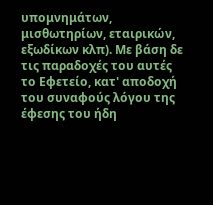υπομνημάτων, μισθωτηρίων, εταιρικών, εξωδίκων κλπ). Με βάση δε τις παραδοχές του αυτές το Εφετείο, κατ' αποδοχή του συναφούς λόγου της έφεσης του ήδη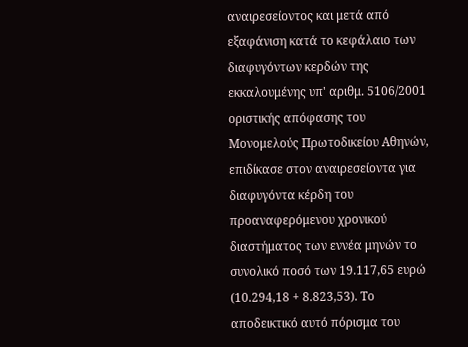αναιρεσείοντος και μετά από εξαφάνιση κατά το κεφάλαιο των διαφυγόντων κερδών της εκκαλουμένης υπ' αριθμ. 5106/2001 οριστικής απόφασης του Μονομελούς Πρωτοδικείου Αθηνών, επιδίκασε στον αναιρεσείοντα για διαφυγόντα κέρδη του προαναφερόμενου χρονικού διαστήματος των εννέα μηνών το συνολικό ποσό των 19.117,65 ευρώ (10.294,18 + 8.823,53). Το αποδεικτικό αυτό πόρισμα του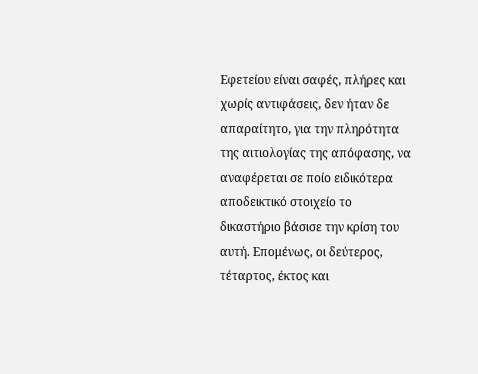Εφετείου είναι σαφές, πλήρες και χωρίς αντιφάσεις, δεν ήταν δε απαραίτητο, για την πληρότητα της αιτιολογίας της απόφασης, να αναφέρεται σε ποίο ειδικότερα αποδεικτικό στοιχείο το δικαστήριο βάσισε την κρίση του αυτή. Επομένως, οι δεύτερος, τέταρτος, έκτος και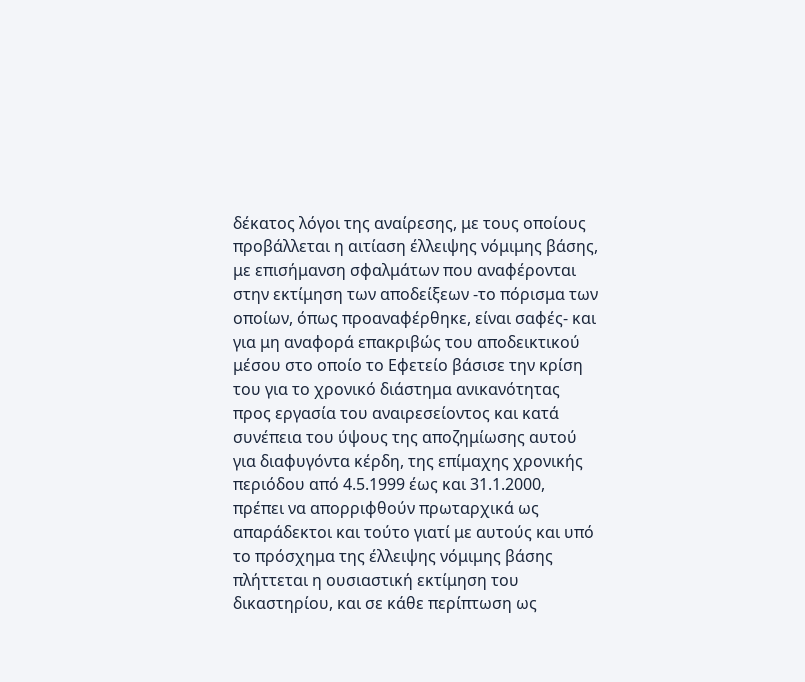δέκατος λόγοι της αναίρεσης, με τους οποίους προβάλλεται η αιτίαση έλλειψης νόμιμης βάσης, με επισήμανση σφαλμάτων που αναφέρονται στην εκτίμηση των αποδείξεων -το πόρισμα των οποίων, όπως προαναφέρθηκε, είναι σαφές- και για μη αναφορά επακριβώς του αποδεικτικού μέσου στο οποίο το Εφετείο βάσισε την κρίση του για το χρονικό διάστημα ανικανότητας προς εργασία του αναιρεσείοντος και κατά συνέπεια του ύψους της αποζημίωσης αυτού για διαφυγόντα κέρδη, της επίμαχης χρονικής περιόδου από 4.5.1999 έως και 31.1.2000, πρέπει να απορριφθούν πρωταρχικά ως απαράδεκτοι και τούτο γιατί με αυτούς και υπό το πρόσχημα της έλλειψης νόμιμης βάσης πλήττεται η ουσιαστική εκτίμηση του δικαστηρίου, και σε κάθε περίπτωση ως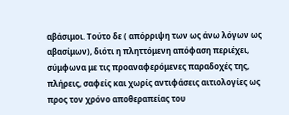αβάσιμοι. Τούτο δε ( απόρριψη των ως άνω λόγων ως αβασίμων), διότι η πληττόμενη απόφαση περιέχει, σύμφωνα με τις προαναφερόμενες παραδοχές της, πλήρεις, σαφείς και χωρίς αντιφάσεις αιτιολογίες ως προς τον χρόνο αποθεραπείας του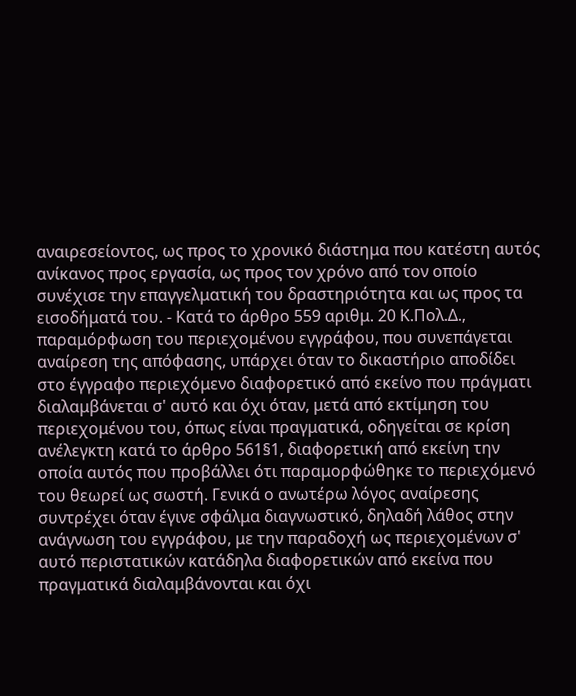αναιρεσείοντος, ως προς το χρονικό διάστημα που κατέστη αυτός ανίκανος προς εργασία, ως προς τον χρόνο από τον οποίο συνέχισε την επαγγελματική του δραστηριότητα και ως προς τα εισοδήματά του. - Κατά το άρθρο 559 αριθμ. 20 Κ.Πολ.Δ., παραμόρφωση του περιεχομένου εγγράφου, που συνεπάγεται αναίρεση της απόφασης, υπάρχει όταν το δικαστήριο αποδίδει στο έγγραφο περιεχόμενο διαφορετικό από εκείνο που πράγματι διαλαμβάνεται σ' αυτό και όχι όταν, μετά από εκτίμηση του περιεχομένου του, όπως είναι πραγματικά, οδηγείται σε κρίση ανέλεγκτη κατά το άρθρο 561§1, διαφορετική από εκείνη την οποία αυτός που προβάλλει ότι παραμορφώθηκε το περιεχόμενό του θεωρεί ως σωστή. Γενικά ο ανωτέρω λόγος αναίρεσης συντρέχει όταν έγινε σφάλμα διαγνωστικό, δηλαδή λάθος στην ανάγνωση του εγγράφου, με την παραδοχή ως περιεχομένων σ' αυτό περιστατικών κατάδηλα διαφορετικών από εκείνα που πραγματικά διαλαμβάνονται και όχι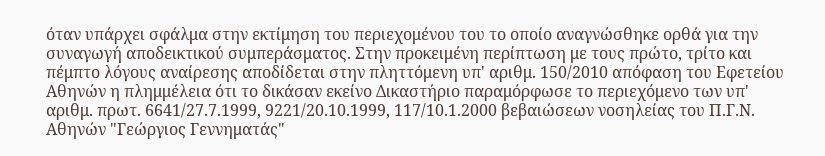όταν υπάρχει σφάλμα στην εκτίμηση του περιεχομένου του το οποίο αναγνώσθηκε ορθά για την συναγωγή αποδεικτικού συμπεράσματος. Στην προκειμένη περίπτωση με τους πρώτο, τρίτο και πέμπτο λόγους αναίρεσης αποδίδεται στην πληττόμενη υπ' αριθμ. 150/2010 απόφαση του Εφετείου Αθηνών η πλημμέλεια ότι το δικάσαν εκείνο Δικαστήριο παραμόρφωσε το περιεχόμενο των υπ' αριθμ. πρωτ. 6641/27.7.1999, 9221/20.10.1999, 117/10.1.2000 βεβαιώσεων νοσηλείας του Π.Γ.Ν. Αθηνών "Γεώργιος Γεννηματάς"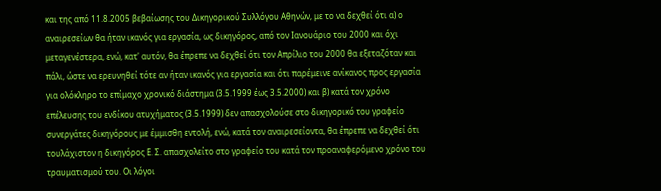και της από 11.8.2005 βεβαίωσης του Δικηγορικού Συλλόγου Αθηνών, με το να δεχθεί ότι α) ο αναιρεσείων θα ήταν ικανός για εργασία, ως δικηγόρος, από τον Ιανουάριο του 2000 και όχι μεταγενέστερα, ενώ, κατ' αυτόν, θα έπρεπε να δεχθεί ότι τον Απρίλιο του 2000 θα εξεταζόταν και πάλι, ώστε να ερευνηθεί τότε αν ήταν ικανός για εργασία και ότι παρέμεινε ανίκανος προς εργασία για ολόκληρο το επίμαχο χρονικό διάστημα (3.5.1999 έως 3.5.2000) και β) κατά τον χρόνο επέλευσης του ενδίκου ατυχήματος (3.5.1999) δεν απασχολούσε στο δικηγορικό του γραφείο συνεργάτες δικηγόρους με έμμισθη εντολή, ενώ, κατά τον αναιρεσείοντα, θα έπρεπε να δεχθεί ότι τουλάχιστον η δικηγόρος Ε. Σ. απασχολείτο στο γραφείο του κατά τον προαναφερόμενο χρόνο του τραυματισμού του. Οι λόγοι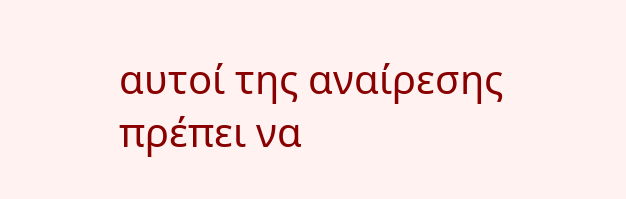αυτοί της αναίρεσης πρέπει να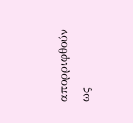απορριφθούν ως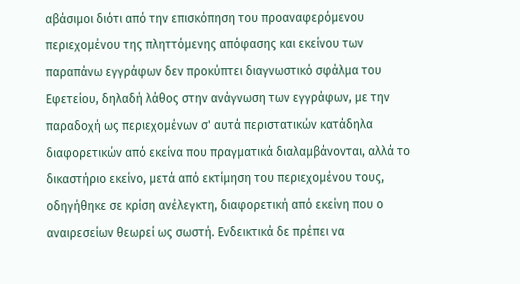αβάσιμοι διότι από την επισκόπηση του προαναφερόμενου περιεχομένου της πληττόμενης απόφασης και εκείνου των παραπάνω εγγράφων δεν προκύπτει διαγνωστικό σφάλμα του Εφετείου, δηλαδή λάθος στην ανάγνωση των εγγράφων, με την παραδοχή ως περιεχομένων σ' αυτά περιστατικών κατάδηλα διαφορετικών από εκείνα που πραγματικά διαλαμβάνονται, αλλά το δικαστήριο εκείνο, μετά από εκτίμηση του περιεχομένου τους, οδηγήθηκε σε κρίση ανέλεγκτη, διαφορετική από εκείνη που ο αναιρεσείων θεωρεί ως σωστή. Ενδεικτικά δε πρέπει να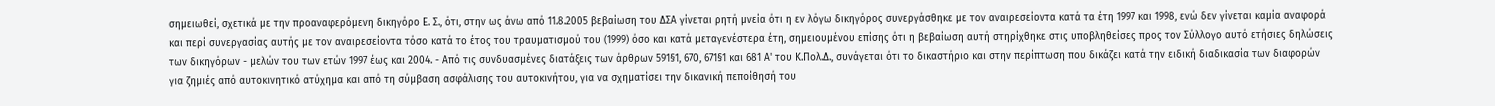σημειωθεί, σχετικά με την προαναφερόμενη δικηγόρο Ε. Σ., ότι, στην ως άνω από 11.8.2005 βεβαίωση του ΔΣΑ γίνεται ρητή μνεία ότι η εν λόγω δικηγόρος συνεργάσθηκε με τον αναιρεσείοντα κατά τα έτη 1997 και 1998, ενώ δεν γίνεται καμία αναφορά και περί συνεργασίας αυτής με τον αναιρεσείοντα τόσο κατά το έτος του τραυματισμού του (1999) όσο και κατά μεταγενέστερα έτη, σημειουμένου επίσης ότι η βεβαίωση αυτή στηρίχθηκε στις υποβληθείσες προς τον Σύλλογο αυτό ετήσιες δηλώσεις των δικηγόρων - μελών του των ετών 1997 έως και 2004. - Από τις συνδυασμένες διατάξεις των άρθρων 591§1, 670, 671§1 και 681 Α' του Κ.Πολ.Δ., συνάγεται ότι το δικαστήριο και στην περίπτωση που δικάζει κατά την ειδική διαδικασία των διαφορών για ζημιές από αυτοκινητικό ατύχημα και από τη σύμβαση ασφάλισης του αυτοκινήτου, για να σχηματίσει την δικανική πεποίθησή του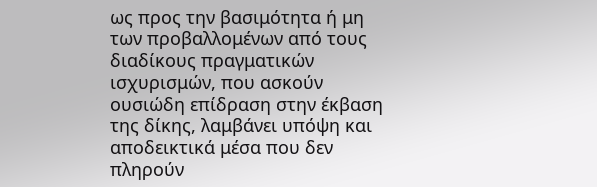ως προς την βασιμότητα ή μη των προβαλλομένων από τους διαδίκους πραγματικών ισχυρισμών, που ασκούν ουσιώδη επίδραση στην έκβαση της δίκης, λαμβάνει υπόψη και αποδεικτικά μέσα που δεν πληρούν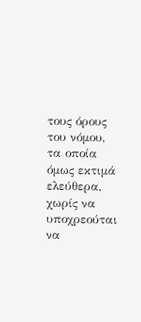τους όρους του νόμου, τα οποία όμως εκτιμά ελεύθερα, χωρίς να υποχρεούται να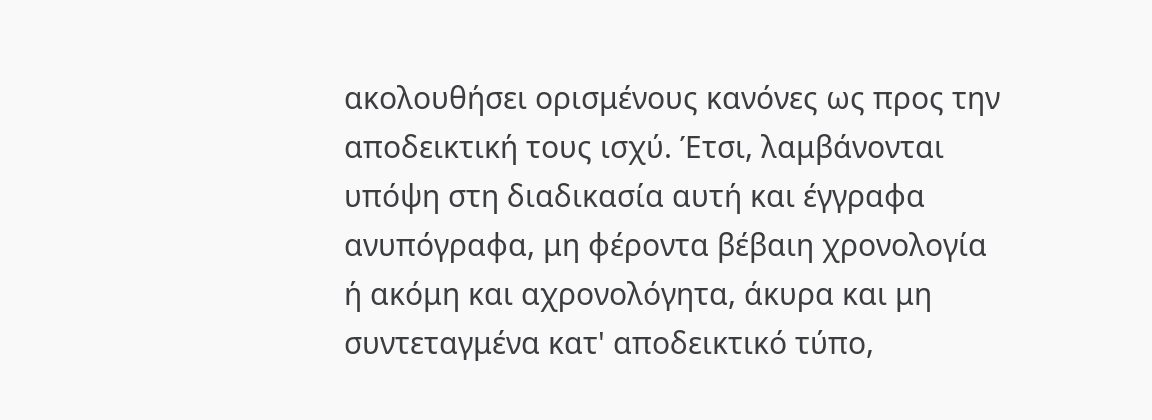ακολουθήσει ορισμένους κανόνες ως προς την αποδεικτική τους ισχύ. Έτσι, λαμβάνονται υπόψη στη διαδικασία αυτή και έγγραφα ανυπόγραφα, μη φέροντα βέβαιη χρονολογία ή ακόμη και αχρονολόγητα, άκυρα και μη συντεταγμένα κατ' αποδεικτικό τύπο,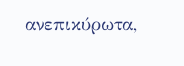ανεπικύρωτα,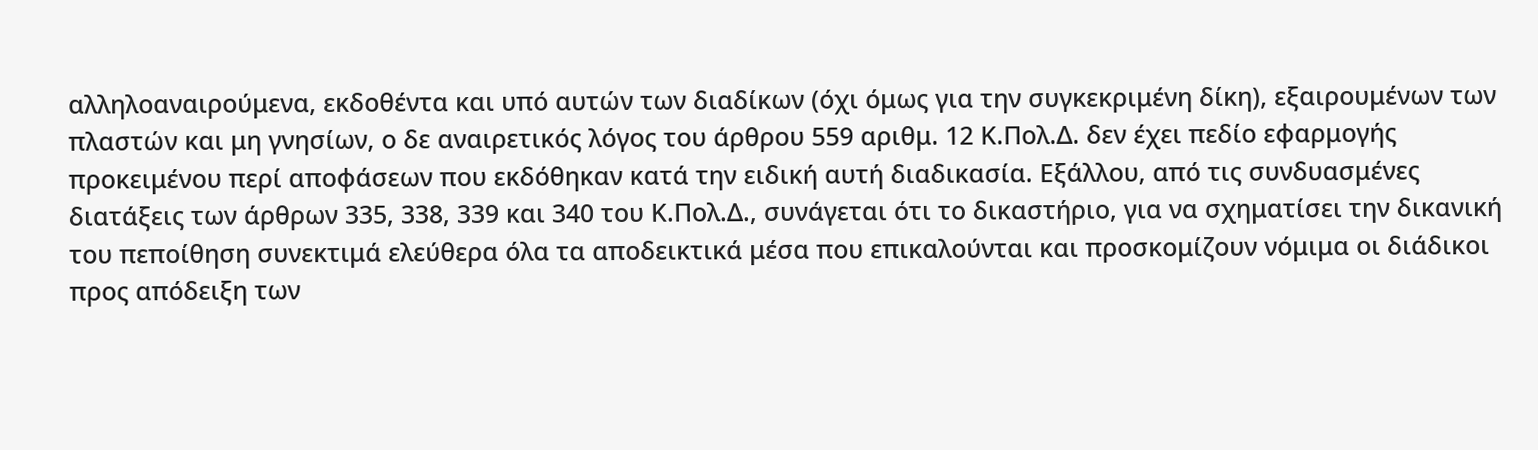αλληλοαναιρούμενα, εκδοθέντα και υπό αυτών των διαδίκων (όχι όμως για την συγκεκριμένη δίκη), εξαιρουμένων των πλαστών και μη γνησίων, ο δε αναιρετικός λόγος του άρθρου 559 αριθμ. 12 Κ.Πολ.Δ. δεν έχει πεδίο εφαρμογής προκειμένου περί αποφάσεων που εκδόθηκαν κατά την ειδική αυτή διαδικασία. Εξάλλου, από τις συνδυασμένες διατάξεις των άρθρων 335, 338, 339 και 340 του Κ.Πολ.Δ., συνάγεται ότι το δικαστήριο, για να σχηματίσει την δικανική του πεποίθηση συνεκτιμά ελεύθερα όλα τα αποδεικτικά μέσα που επικαλούνται και προσκομίζουν νόμιμα οι διάδικοι προς απόδειξη των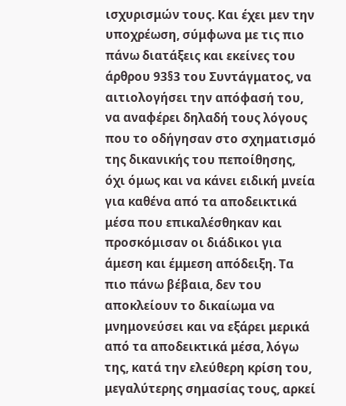ισχυρισμών τους. Και έχει μεν την υποχρέωση, σύμφωνα με τις πιο πάνω διατάξεις και εκείνες του άρθρου 93§3 του Συντάγματος, να αιτιολογήσει την απόφασή του, να αναφέρει δηλαδή τους λόγους που το οδήγησαν στο σχηματισμό της δικανικής του πεποίθησης, όχι όμως και να κάνει ειδική μνεία για καθένα από τα αποδεικτικά μέσα που επικαλέσθηκαν και προσκόμισαν οι διάδικοι για άμεση και έμμεση απόδειξη. Τα πιο πάνω βέβαια, δεν του αποκλείουν το δικαίωμα να μνημονεύσει και να εξάρει μερικά από τα αποδεικτικά μέσα, λόγω της, κατά την ελεύθερη κρίση του, μεγαλύτερης σημασίας τους, αρκεί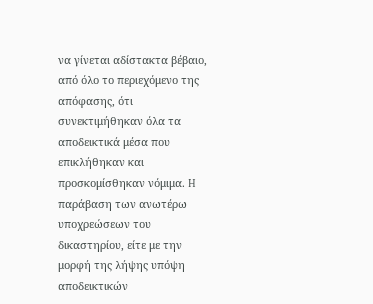να γίνεται αδίστακτα βέβαιο, από όλο το περιεχόμενο της απόφασης, ότι συνεκτιμήθηκαν όλα τα αποδεικτικά μέσα που επικλήθηκαν και προσκομίσθηκαν νόμιμα. H παράβαση των ανωτέρω υποχρεώσεων του δικαστηρίου, είτε με την μορφή της λήψης υπόψη αποδεικτικών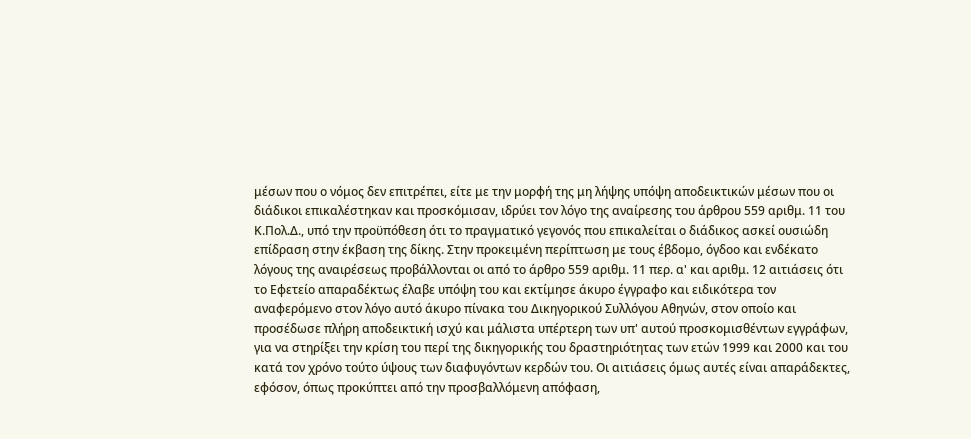μέσων που ο νόμος δεν επιτρέπει, είτε με την μορφή της μη λήψης υπόψη αποδεικτικών μέσων που οι διάδικοι επικαλέστηκαν και προσκόμισαν, ιδρύει τον λόγο της αναίρεσης του άρθρου 559 αριθμ. 11 του Κ.Πολ.Δ., υπό την προϋπόθεση ότι το πραγματικό γεγονός που επικαλείται ο διάδικος ασκεί ουσιώδη επίδραση στην έκβαση της δίκης. Στην προκειμένη περίπτωση με τους έβδομο, όγδοο και ενδέκατο λόγους της αναιρέσεως προβάλλονται οι από το άρθρο 559 αριθμ. 11 περ. α' και αριθμ. 12 αιτιάσεις ότι το Εφετείο απαραδέκτως έλαβε υπόψη του και εκτίμησε άκυρο έγγραφο και ειδικότερα τον αναφερόμενο στον λόγο αυτό άκυρο πίνακα του Δικηγορικού Συλλόγου Αθηνών, στον οποίο και προσέδωσε πλήρη αποδεικτική ισχύ και μάλιστα υπέρτερη των υπ' αυτού προσκομισθέντων εγγράφων, για να στηρίξει την κρίση του περί της δικηγορικής του δραστηριότητας των ετών 1999 και 2000 και του κατά τον χρόνο τούτο ύψους των διαφυγόντων κερδών του. Οι αιτιάσεις όμως αυτές είναι απαράδεκτες, εφόσον, όπως προκύπτει από την προσβαλλόμενη απόφαση,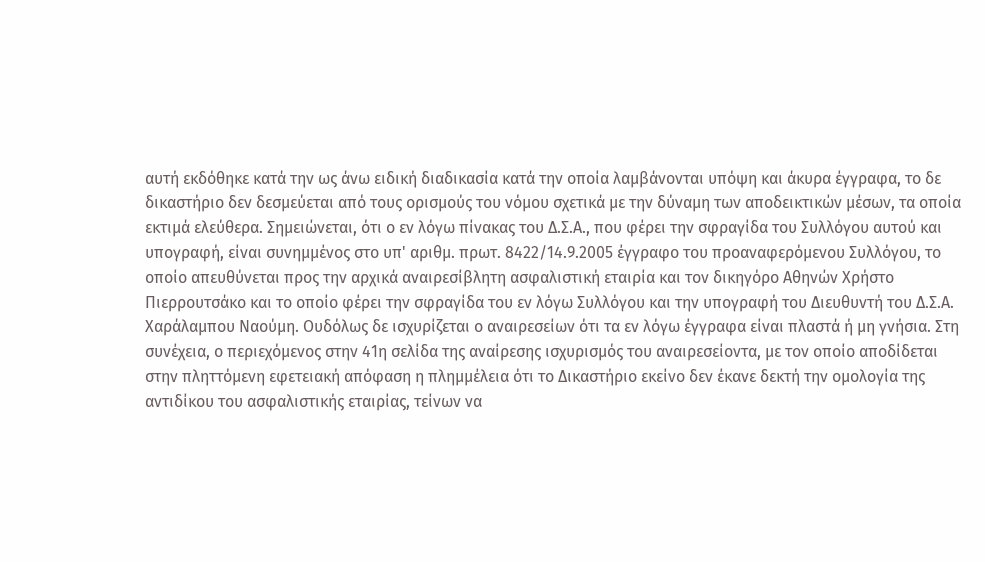αυτή εκδόθηκε κατά την ως άνω ειδική διαδικασία κατά την οποία λαμβάνονται υπόψη και άκυρα έγγραφα, το δε δικαστήριο δεν δεσμεύεται από τους ορισμούς του νόμου σχετικά με την δύναμη των αποδεικτικών μέσων, τα οποία εκτιμά ελεύθερα. Σημειώνεται, ότι ο εν λόγω πίνακας του Δ.Σ.Α., που φέρει την σφραγίδα του Συλλόγου αυτού και υπογραφή, είναι συνημμένος στο υπ' αριθμ. πρωτ. 8422/14.9.2005 έγγραφο του προαναφερόμενου Συλλόγου, το οποίο απευθύνεται προς την αρχικά αναιρεσίβλητη ασφαλιστική εταιρία και τον δικηγόρο Αθηνών Χρήστο Πιερρουτσάκο και το οποίο φέρει την σφραγίδα του εν λόγω Συλλόγου και την υπογραφή του Διευθυντή του Δ.Σ.Α. Χαράλαμπου Ναούμη. Ουδόλως δε ισχυρίζεται ο αναιρεσείων ότι τα εν λόγω έγγραφα είναι πλαστά ή μη γνήσια. Στη συνέχεια, ο περιεχόμενος στην 41η σελίδα της αναίρεσης ισχυρισμός του αναιρεσείοντα, με τον οποίο αποδίδεται στην πληττόμενη εφετειακή απόφαση η πλημμέλεια ότι το Δικαστήριο εκείνο δεν έκανε δεκτή την ομολογία της αντιδίκου του ασφαλιστικής εταιρίας, τείνων να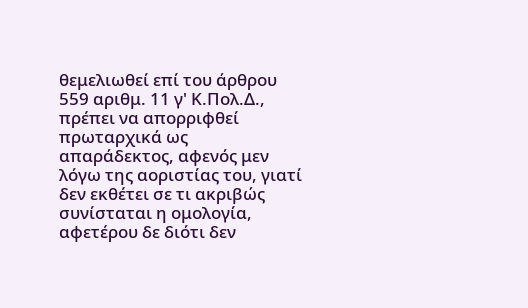θεμελιωθεί επί του άρθρου 559 αριθμ. 11 γ' Κ.Πολ.Δ., πρέπει να απορριφθεί πρωταρχικά ως απαράδεκτος, αφενός μεν λόγω της αοριστίας του, γιατί δεν εκθέτει σε τι ακριβώς συνίσταται η ομολογία, αφετέρου δε διότι δεν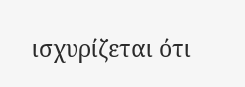ισχυρίζεται ότι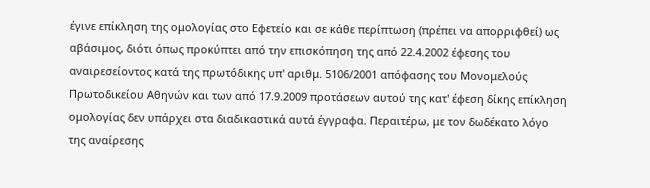έγινε επίκληση της ομολογίας στο Εφετείο και σε κάθε περίπτωση (πρέπει να απορριφθεί) ως αβάσιμος, διότι όπως προκύπτει από την επισκόπηση της από 22.4.2002 έφεσης του αναιρεσείοντος κατά της πρωτόδικης υπ' αριθμ. 5106/2001 απόφασης του Μονομελούς Πρωτοδικείου Αθηνών και των από 17.9.2009 προτάσεων αυτού της κατ' έφεση δίκης επίκληση ομολογίας δεν υπάρχει στα διαδικαστικά αυτά έγγραφα. Περαιτέρω, με τον δωδέκατο λόγο της αναίρεσης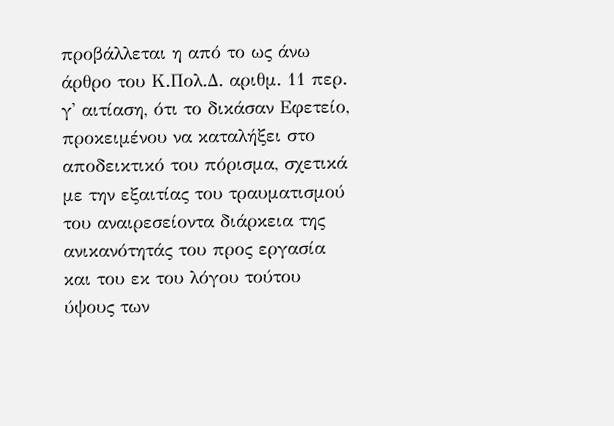προβάλλεται η από το ως άνω άρθρο του Κ.Πολ.Δ. αριθμ. 11 περ. γ' αιτίαση, ότι το δικάσαν Εφετείο, προκειμένου να καταλήξει στο αποδεικτικό του πόρισμα, σχετικά με την εξαιτίας του τραυματισμού του αναιρεσείοντα διάρκεια της ανικανότητάς του προς εργασία και του εκ του λόγου τούτου ύψους των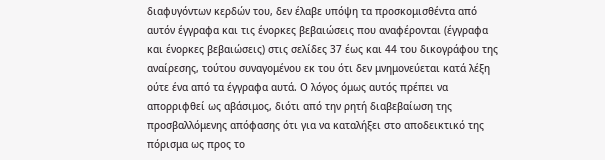διαφυγόντων κερδών του, δεν έλαβε υπόψη τα προσκομισθέντα από αυτόν έγγραφα και τις ένορκες βεβαιώσεις που αναφέρονται (έγγραφα και ένορκες βεβαιώσεις) στις σελίδες 37 έως και 44 του δικογράφου της αναίρεσης, τούτου συναγομένου εκ του ότι δεν μνημονεύεται κατά λέξη ούτε ένα από τα έγγραφα αυτά. Ο λόγος όμως αυτός πρέπει να απορριφθεί ως αβάσιμος, διότι από την ρητή διαβεβαίωση της προσβαλλόμενης απόφασης ότι για να καταλήξει στο αποδεικτικό της πόρισμα ως προς το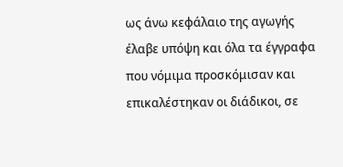ως άνω κεφάλαιο της αγωγής έλαβε υπόψη και όλα τα έγγραφα που νόμιμα προσκόμισαν και επικαλέστηκαν οι διάδικοι, σε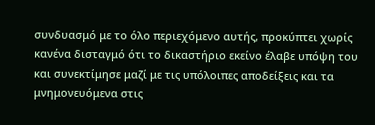συνδυασμό με το όλο περιεχόμενο αυτής, προκύπτει χωρίς κανένα δισταγμό ότι το δικαστήριο εκείνο έλαβε υπόψη του και συνεκτίμησε μαζί με τις υπόλοιπες αποδείξεις και τα μνημονευόμενα στις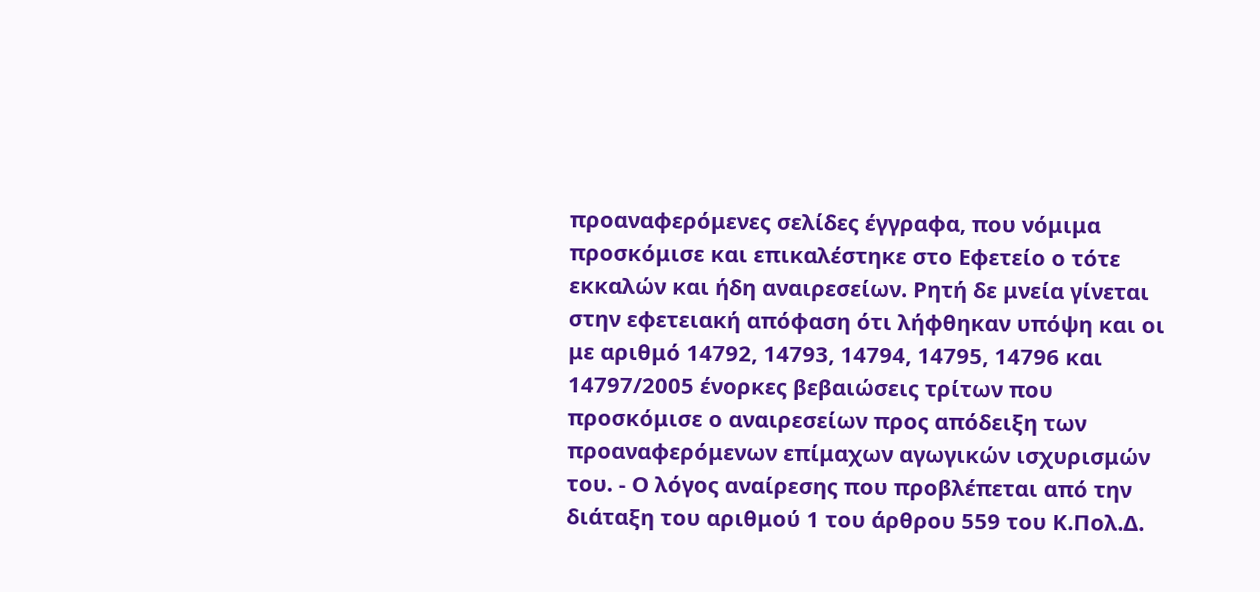προαναφερόμενες σελίδες έγγραφα, που νόμιμα προσκόμισε και επικαλέστηκε στο Εφετείο ο τότε εκκαλών και ήδη αναιρεσείων. Ρητή δε μνεία γίνεται στην εφετειακή απόφαση ότι λήφθηκαν υπόψη και οι με αριθμό 14792, 14793, 14794, 14795, 14796 και 14797/2005 ένορκες βεβαιώσεις τρίτων που προσκόμισε ο αναιρεσείων προς απόδειξη των προαναφερόμενων επίμαχων αγωγικών ισχυρισμών του. - Ο λόγος αναίρεσης που προβλέπεται από την διάταξη του αριθμού 1 του άρθρου 559 του Κ.Πολ.Δ.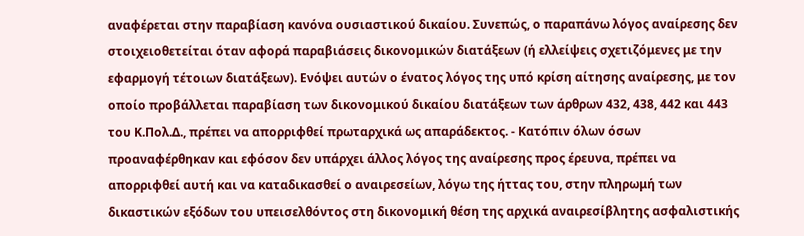αναφέρεται στην παραβίαση κανόνα ουσιαστικού δικαίου. Συνεπώς, ο παραπάνω λόγος αναίρεσης δεν στοιχειοθετείται όταν αφορά παραβιάσεις δικονομικών διατάξεων (ή ελλείψεις σχετιζόμενες με την εφαρμογή τέτοιων διατάξεων). Ενόψει αυτών ο ένατος λόγος της υπό κρίση αίτησης αναίρεσης, με τον οποίο προβάλλεται παραβίαση των δικονομικού δικαίου διατάξεων των άρθρων 432, 438, 442 και 443 του Κ.Πολ.Δ., πρέπει να απορριφθεί πρωταρχικά ως απαράδεκτος. - Κατόπιν όλων όσων προαναφέρθηκαν και εφόσον δεν υπάρχει άλλος λόγος της αναίρεσης προς έρευνα, πρέπει να απορριφθεί αυτή και να καταδικασθεί ο αναιρεσείων, λόγω της ήττας του, στην πληρωμή των δικαστικών εξόδων του υπεισελθόντος στη δικονομική θέση της αρχικά αναιρεσίβλητης ασφαλιστικής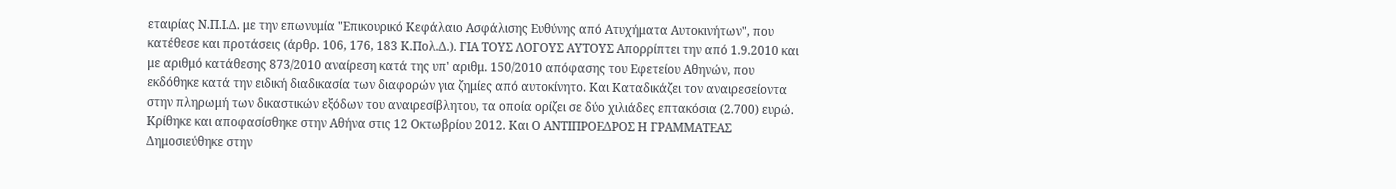εταιρίας Ν.Π.Ι.Δ. με την επωνυμία "Επικουρικό Κεφάλαιο Ασφάλισης Ευθύνης από Ατυχήματα Αυτοκινήτων", που κατέθεσε και προτάσεις (άρθρ. 106, 176, 183 Κ.Πολ.Δ.). ΓΙΑ ΤΟΥΣ ΛΟΓΟΥΣ ΑΥΤΟΥΣ Απορρίπτει την από 1.9.2010 και με αριθμό κατάθεσης 873/2010 αναίρεση κατά της υπ' αριθμ. 150/2010 απόφασης του Εφετείου Αθηνών, που εκδόθηκε κατά την ειδική διαδικασία των διαφορών για ζημίες από αυτοκίνητο. Και Καταδικάζει τον αναιρεσείοντα στην πληρωμή των δικαστικών εξόδων του αναιρεσίβλητου, τα οποία ορίζει σε δύο χιλιάδες επτακόσια (2.700) ευρώ. Κρίθηκε και αποφασίσθηκε στην Αθήνα στις 12 Οκτωβρίου 2012. Και Ο ΑΝΤΙΠΡΟΕΔΡΟΣ Η ΓΡΑΜΜΑΤΕΑΣ Δημοσιεύθηκε στην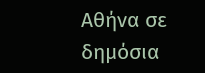Αθήνα σε δημόσια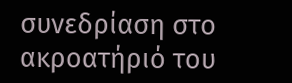συνεδρίαση στο ακροατήριό του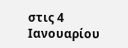στις 4 Ιανουαρίου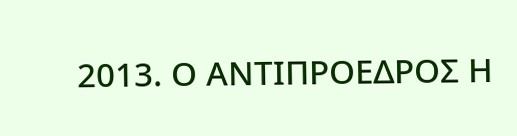2013. Ο ΑΝΤΙΠΡΟΕΔΡΟΣ Η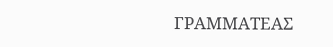ΓΡΑΜΜΑΤΕΑΣ